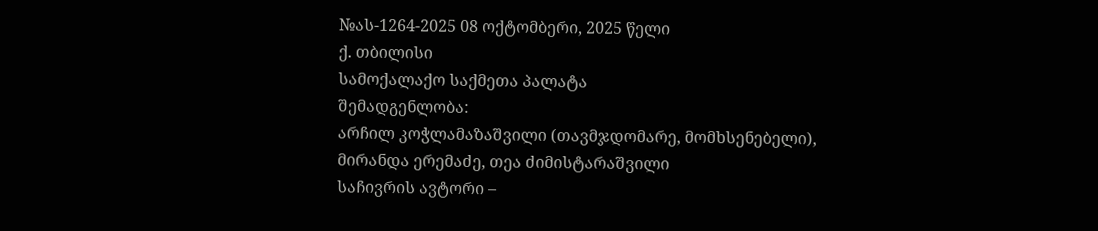№ას-1264-2025 08 ოქტომბერი, 2025 წელი
ქ. თბილისი
სამოქალაქო საქმეთა პალატა
შემადგენლობა:
არჩილ კოჭლამაზაშვილი (თავმჯდომარე, მომხსენებელი),
მირანდა ერემაძე, თეა ძიმისტარაშვილი
საჩივრის ავტორი –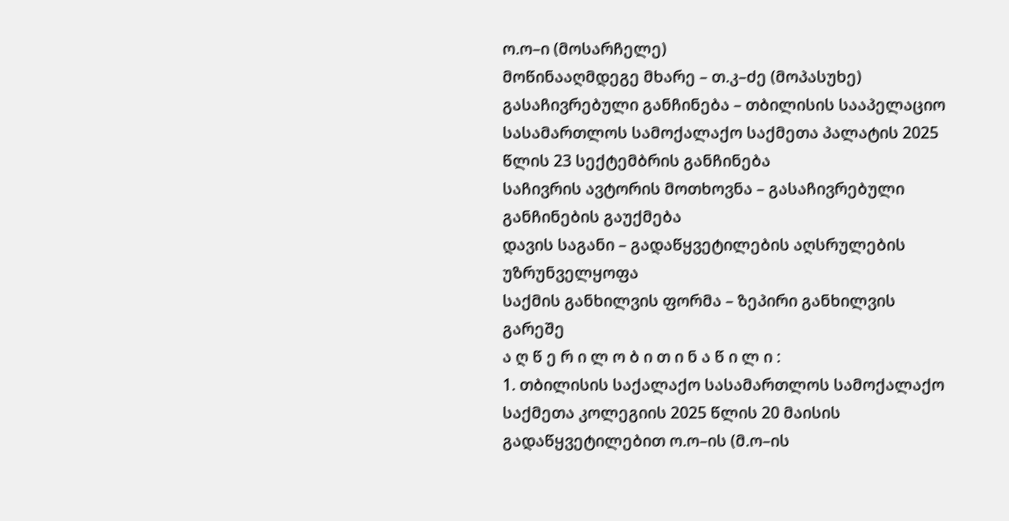ო.ო–ი (მოსარჩელე)
მოწინააღმდეგე მხარე – თ.კ–ძე (მოპასუხე)
გასაჩივრებული განჩინება – თბილისის სააპელაციო სასამართლოს სამოქალაქო საქმეთა პალატის 2025 წლის 23 სექტემბრის განჩინება
საჩივრის ავტორის მოთხოვნა – გასაჩივრებული განჩინების გაუქმება
დავის საგანი – გადაწყვეტილების აღსრულების უზრუნველყოფა
საქმის განხილვის ფორმა – ზეპირი განხილვის გარეშე
ა ღ წ ე რ ი ლ ო ბ ი თ ი ნ ა წ ი ლ ი :
1. თბილისის საქალაქო სასამართლოს სამოქალაქო საქმეთა კოლეგიის 2025 წლის 20 მაისის გადაწყვეტილებით ო.ო–ის (მ.ო–ის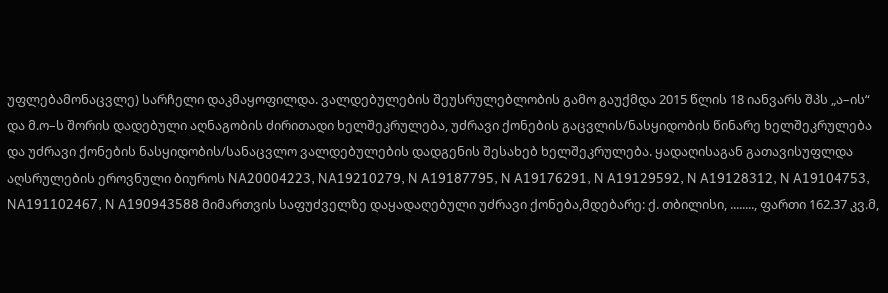უფლებამონაცვლე) სარჩელი დაკმაყოფილდა. ვალდებულების შეუსრულებლობის გამო გაუქმდა 2015 წლის 18 იანვარს შპს „ა–ის“ და მ.ო–ს შორის დადებული აღნაგობის ძირითადი ხელშეკრულება, უძრავი ქონების გაცვლის/ნასყიდობის წინარე ხელშეკრულება და უძრავი ქონების ნასყიდობის/სანაცვლო ვალდებულების დადგენის შესახებ ხელშეკრულება. ყადაღისაგან გათავისუფლდა აღსრულების ეროვნული ბიუროს NA20004223, NA19210279, N A19187795, N A19176291, N A19129592, N A19128312, N A19104753, NA191102467, N A190943588 მიმართვის საფუძველზე დაყადაღებული უძრავი ქონება,მდებარე: ქ. თბილისი, ........, ფართი 162.37 კვ.მ,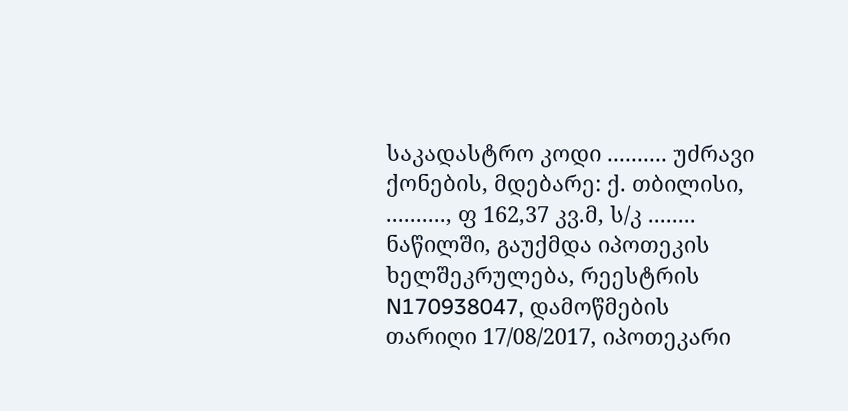საკადასტრო კოდი .......... უძრავი ქონების, მდებარე: ქ. თბილისი, .........., ფ 162,37 კვ.მ, ს/კ ........ ნაწილში, გაუქმდა იპოთეკის ხელშეკრულება, რეესტრის N170938047, დამოწმების თარიღი 17/08/2017, იპოთეკარი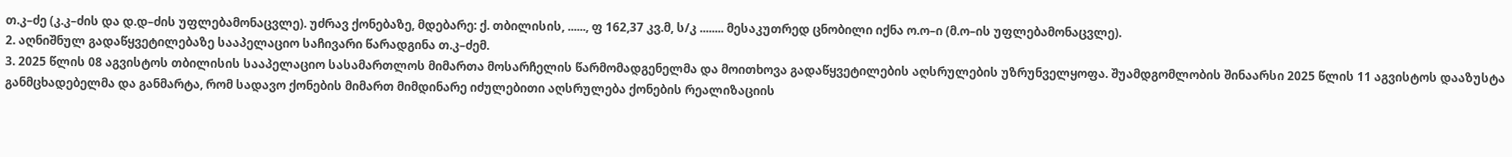თ.კ–ძე (კ.კ–ძის და დ.დ–ძის უფლებამონაცვლე). უძრავ ქონებაზე, მდებარე: ქ. თბილისის, ......, ფ 162,37 კვ.მ, ს/კ ........ მესაკუთრედ ცნობილი იქნა ო.ო–ი (მ.ო–ის უფლებამონაცვლე).
2. აღნიშნულ გადაწყვეტილებაზე სააპელაციო საჩივარი წარადგინა თ.კ–ძემ.
3. 2025 წლის 08 აგვისტოს თბილისის სააპელაციო სასამართლოს მიმართა მოსარჩელის წარმომადგენელმა და მოითხოვა გადაწყვეტილების აღსრულების უზრუნველყოფა. შუამდგომლობის შინაარსი 2025 წლის 11 აგვისტოს დააზუსტა განმცხადებელმა და განმარტა, რომ სადავო ქონების მიმართ მიმდინარე იძულებითი აღსრულება ქონების რეალიზაციის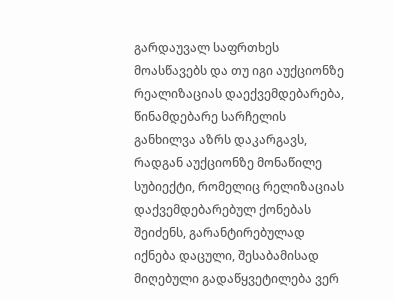გარდაუვალ საფრთხეს მოასწავებს და თუ იგი აუქციონზე რეალიზაციას დაექვემდებარება, წინამდებარე სარჩელის განხილვა აზრს დაკარგავს, რადგან აუქციონზე მონაწილე სუბიექტი, რომელიც რელიზაციას დაქვემდებარებულ ქონებას შეიძენს, გარანტირებულად იქნება დაცული, შესაბამისად მიღებული გადაწყვეტილება ვერ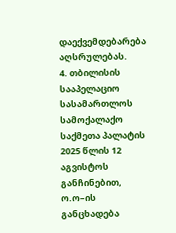დაექვემდებარება აღსრულებას.
4. თბილისის სააპელაციო სასამართლოს სამოქალაქო საქმეთა პალატის 2025 წლის 12 აგვისტოს განჩინებით, ო.ო–ის განცხადება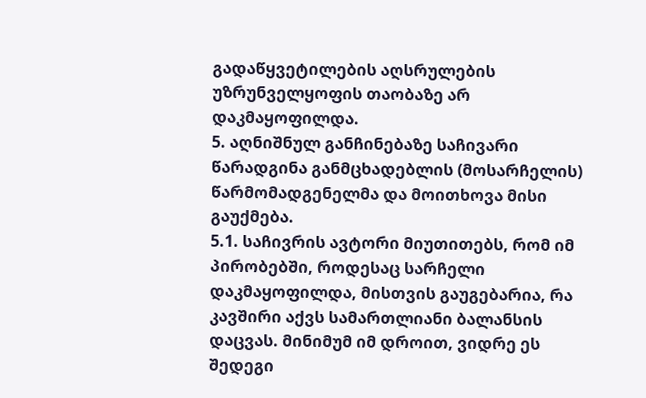გადაწყვეტილების აღსრულების უზრუნველყოფის თაობაზე არ დაკმაყოფილდა.
5. აღნიშნულ განჩინებაზე საჩივარი წარადგინა განმცხადებლის (მოსარჩელის) წარმომადგენელმა და მოითხოვა მისი გაუქმება.
5.1. საჩივრის ავტორი მიუთითებს, რომ იმ პირობებში, როდესაც სარჩელი დაკმაყოფილდა, მისთვის გაუგებარია, რა კავშირი აქვს სამართლიანი ბალანსის დაცვას. მინიმუმ იმ დროით, ვიდრე ეს შედეგი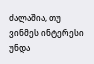ძალაშია, თუ ვინმეს ინტერესი უნდა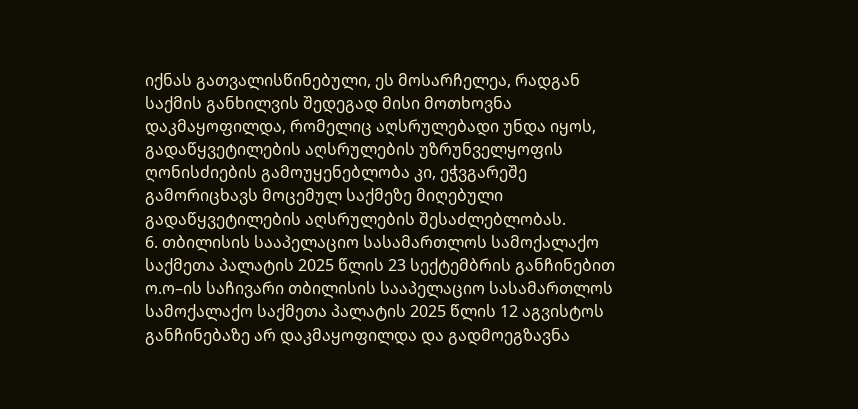იქნას გათვალისწინებული, ეს მოსარჩელეა, რადგან საქმის განხილვის შედეგად მისი მოთხოვნა დაკმაყოფილდა, რომელიც აღსრულებადი უნდა იყოს, გადაწყვეტილების აღსრულების უზრუნველყოფის ღონისძიების გამოუყენებლობა კი, ეჭვგარეშე გამორიცხავს მოცემულ საქმეზე მიღებული გადაწყვეტილების აღსრულების შესაძლებლობას.
6. თბილისის სააპელაციო სასამართლოს სამოქალაქო საქმეთა პალატის 2025 წლის 23 სექტემბრის განჩინებით ო.ო–ის საჩივარი თბილისის სააპელაციო სასამართლოს სამოქალაქო საქმეთა პალატის 2025 წლის 12 აგვისტოს განჩინებაზე არ დაკმაყოფილდა და გადმოეგზავნა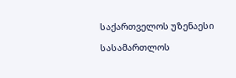საქართველოს უზენაესი სასამართლოს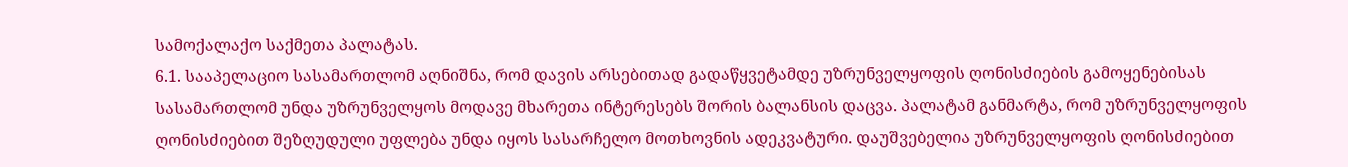სამოქალაქო საქმეთა პალატას.
6.1. სააპელაციო სასამართლომ აღნიშნა, რომ დავის არსებითად გადაწყვეტამდე უზრუნველყოფის ღონისძიების გამოყენებისას სასამართლომ უნდა უზრუნველყოს მოდავე მხარეთა ინტერესებს შორის ბალანსის დაცვა. პალატამ განმარტა, რომ უზრუნველყოფის ღონისძიებით შეზღუდული უფლება უნდა იყოს სასარჩელო მოთხოვნის ადეკვატური. დაუშვებელია უზრუნველყოფის ღონისძიებით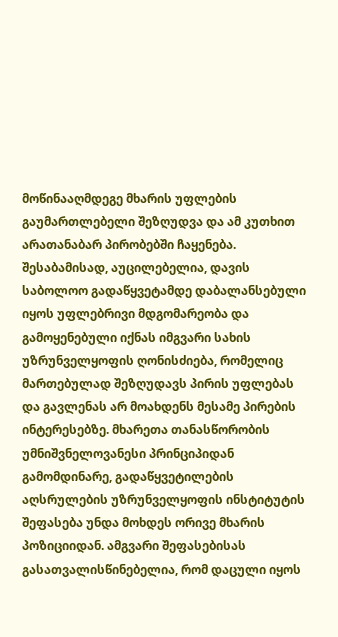მოწინააღმდეგე მხარის უფლების გაუმართლებელი შეზღუდვა და ამ კუთხით არათანაბარ პირობებში ჩაყენება. შესაბამისად, აუცილებელია, დავის საბოლოო გადაწყვეტამდე დაბალანსებული იყოს უფლებრივი მდგომარეობა და გამოყენებული იქნას იმგვარი სახის უზრუნველყოფის ღონისძიება, რომელიც მართებულად შეზღუდავს პირის უფლებას და გავლენას არ მოახდენს მესამე პირების ინტერესებზე. მხარეთა თანასწორობის უმნიშვნელოვანესი პრინციპიდან გამომდინარე, გადაწყვეტილების აღსრულების უზრუნველყოფის ინსტიტუტის შეფასება უნდა მოხდეს ორივე მხარის პოზიციიდან. ამგვარი შეფასებისას გასათვალისწინებელია, რომ დაცული იყოს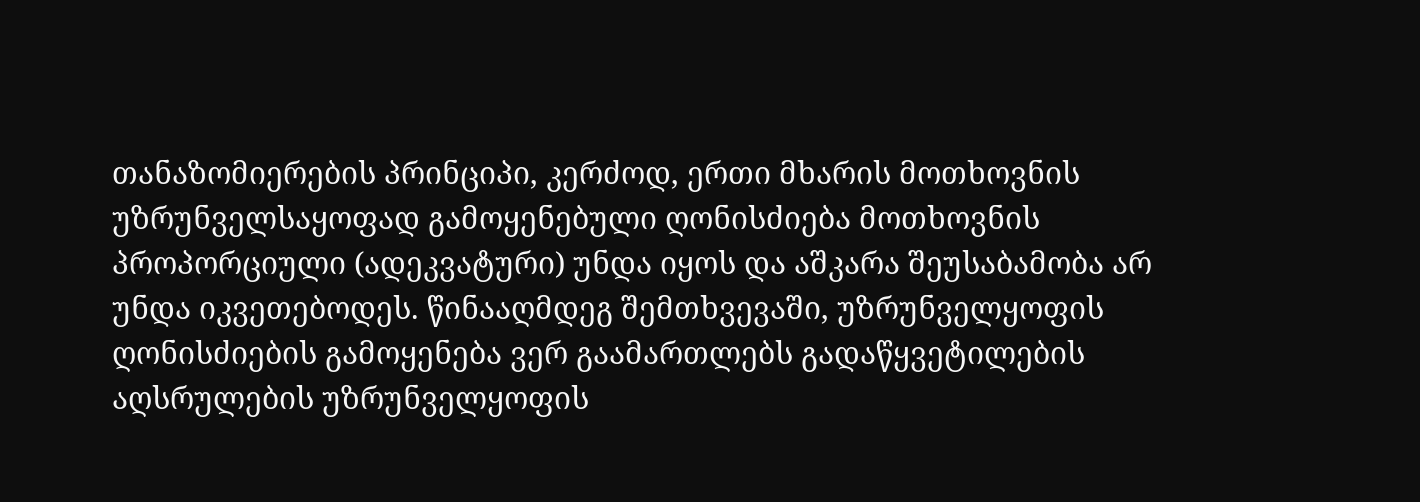თანაზომიერების პრინციპი, კერძოდ, ერთი მხარის მოთხოვნის უზრუნველსაყოფად გამოყენებული ღონისძიება მოთხოვნის პროპორციული (ადეკვატური) უნდა იყოს და აშკარა შეუსაბამობა არ უნდა იკვეთებოდეს. წინააღმდეგ შემთხვევაში, უზრუნველყოფის ღონისძიების გამოყენება ვერ გაამართლებს გადაწყვეტილების აღსრულების უზრუნველყოფის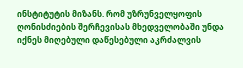ინსტიტუტის მიზანს. რომ უზრუნველყოფის ღონისძიების შერჩევისას მხედველობაში უნდა იქნეს მიღებული დაწესებული აკრძალვის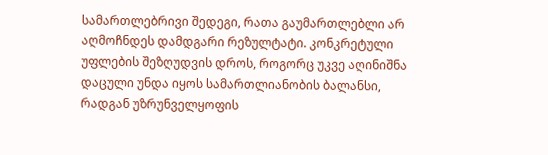სამართლებრივი შედეგი, რათა გაუმართლებლი არ აღმოჩნდეს დამდგარი რეზულტატი. კონკრეტული უფლების შეზღუდვის დროს, როგორც უკვე აღინიშნა დაცული უნდა იყოს სამართლიანობის ბალანსი, რადგან უზრუნველყოფის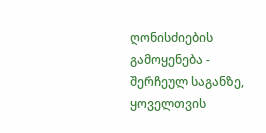ღონისძიების გამოყენება - შერჩეულ საგანზე, ყოველთვის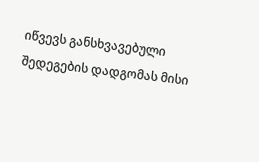იწვევს განსხვავებული შედეგების დადგომას მისი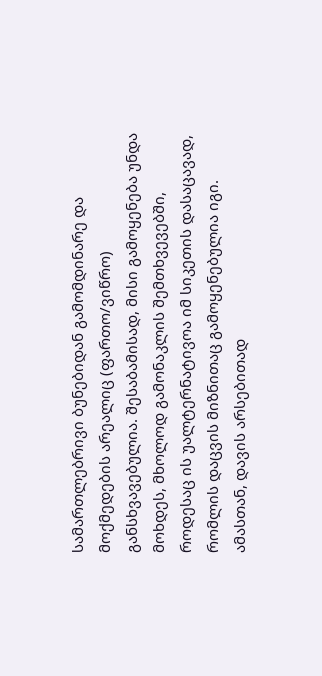სამართლებრივი ბუნებიდან გამომდინარე და მოქმედების არეალიც (ფართო/ვიწრო) განსხვავებულია. შესაბამისად, მისი გამოყენება უნდა მოხდეს, მხოლოდ გამონაკლის შემთხვევებში, როდესაც ის უალტერნატივოა იმ სიკეთის დასაცავად, რომლის დაცვის მიზნითაც გამოყენებულია იგი. ამასთან, დავის არსებითად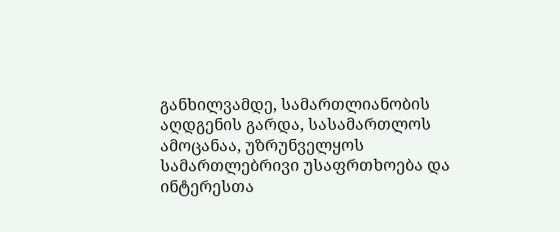განხილვამდე, სამართლიანობის აღდგენის გარდა, სასამართლოს ამოცანაა, უზრუნველყოს სამართლებრივი უსაფრთხოება და ინტერესთა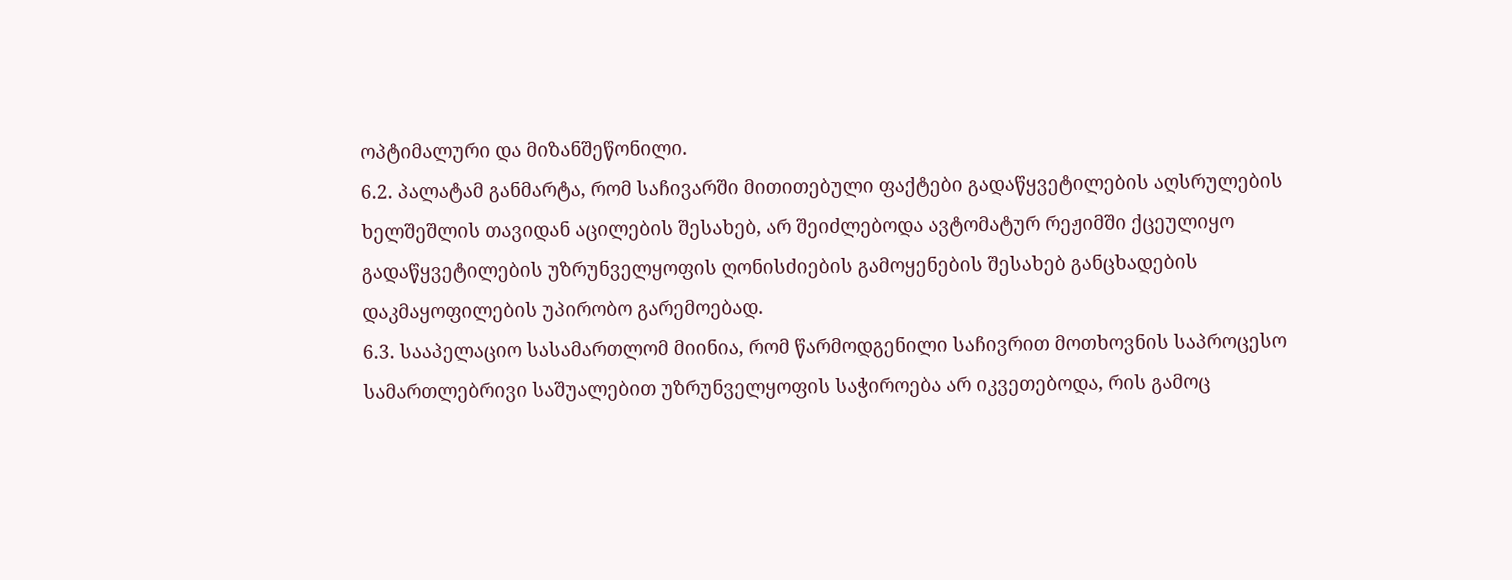ოპტიმალური და მიზანშეწონილი.
6.2. პალატამ განმარტა, რომ საჩივარში მითითებული ფაქტები გადაწყვეტილების აღსრულების ხელშეშლის თავიდან აცილების შესახებ, არ შეიძლებოდა ავტომატურ რეჟიმში ქცეულიყო გადაწყვეტილების უზრუნველყოფის ღონისძიების გამოყენების შესახებ განცხადების დაკმაყოფილების უპირობო გარემოებად.
6.3. სააპელაციო სასამართლომ მიინია, რომ წარმოდგენილი საჩივრით მოთხოვნის საპროცესო სამართლებრივი საშუალებით უზრუნველყოფის საჭიროება არ იკვეთებოდა, რის გამოც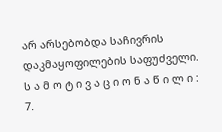არ არსებობდა საჩივრის დაკმაყოფილების საფუძველი.
ს ა მ ო ტ ი ვ ა ც ი ო ნ ა წ ი ლ ი :
7.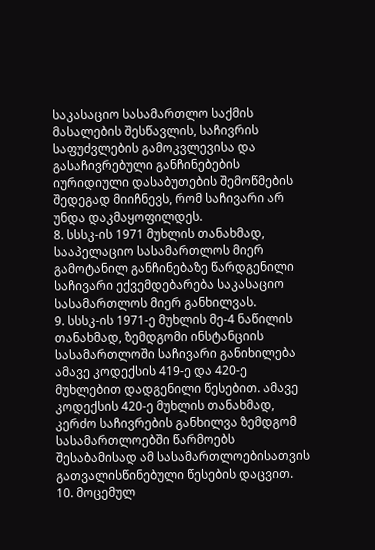საკასაციო სასამართლო საქმის მასალების შესწავლის, საჩივრის საფუძვლების გამოკვლევისა და გასაჩივრებული განჩინებების იურიდიული დასაბუთების შემოწმების შედეგად მიიჩნევს, რომ საჩივარი არ უნდა დაკმაყოფილდეს.
8. სსსკ-ის 1971 მუხლის თანახმად, სააპელაციო სასამართლოს მიერ გამოტანილ განჩინებაზე წარდგენილი საჩივარი ექვემდებარება საკასაციო სასამართლოს მიერ განხილვას.
9. სსსკ-ის 1971-ე მუხლის მე-4 ნაწილის თანახმად, ზემდგომი ინსტანციის სასამართლოში საჩივარი განიხილება ამავე კოდექსის 419-ე და 420-ე მუხლებით დადგენილი წესებით. ამავე კოდექსის 420-ე მუხლის თანახმად, კერძო საჩივრების განხილვა ზემდგომ სასამართლოებში წარმოებს შესაბამისად ამ სასამართლოებისათვის გათვალისწინებული წესების დაცვით.
10. მოცემულ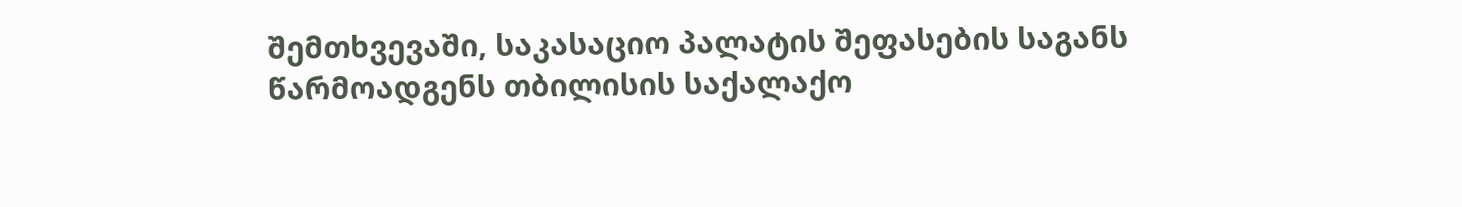შემთხვევაში, საკასაციო პალატის შეფასების საგანს წარმოადგენს თბილისის საქალაქო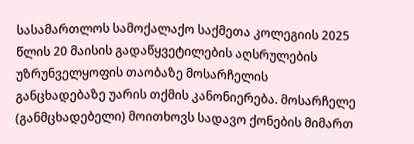სასამართლოს სამოქალაქო საქმეთა კოლეგიის 2025 წლის 20 მაისის გადაწყვეტილების აღსრულების უზრუნველყოფის თაობაზე მოსარჩელის განცხადებაზე უარის თქმის კანონიერება. მოსარჩელე (განმცხადებელი) მოითხოვს სადავო ქონების მიმართ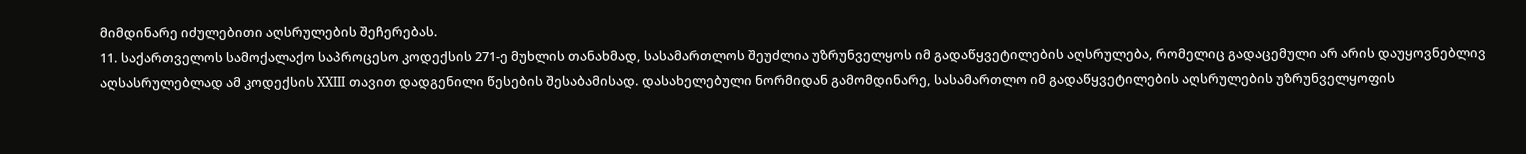მიმდინარე იძულებითი აღსრულების შეჩერებას.
11. საქართველოს სამოქალაქო საპროცესო კოდექსის 271-ე მუხლის თანახმად, სასამართლოს შეუძლია უზრუნველყოს იმ გადაწყვეტილების აღსრულება, რომელიც გადაცემული არ არის დაუყოვნებლივ აღსასრულებლად ამ კოდექსის XXIII თავით დადგენილი წესების შესაბამისად. დასახელებული ნორმიდან გამომდინარე, სასამართლო იმ გადაწყვეტილების აღსრულების უზრუნველყოფის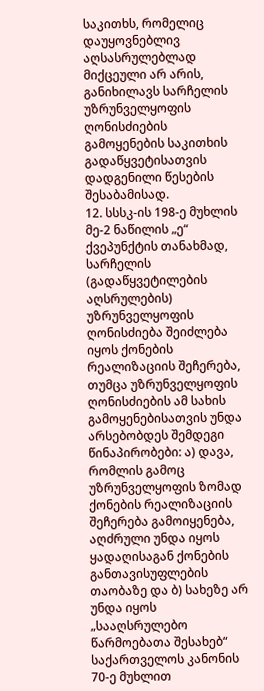საკითხს, რომელიც დაუყოვნებლივ აღსასრულებლად მიქცეული არ არის, განიხილავს სარჩელის უზრუნველყოფის ღონისძიების გამოყენების საკითხის გადაწყვეტისათვის დადგენილი წესების შესაბამისად.
12. სსსკ-ის 198-ე მუხლის მე-2 ნაწილის „ე“ ქვეპუნქტის თანახმად, სარჩელის (გადაწყვეტილების აღსრულების) უზრუნველყოფის ღონისძიება შეიძლება იყოს ქონების რეალიზაციის შეჩერება, თუმცა უზრუნველყოფის ღონისძიების ამ სახის გამოყენებისათვის უნდა არსებობდეს შემდეგი წინაპირობები: ა) დავა, რომლის გამოც უზრუნველყოფის ზომად ქონების რეალიზაციის შეჩერება გამოიყენება, აღძრული უნდა იყოს ყადაღისაგან ქონების განთავისუფლების თაობაზე და ბ) სახეზე არ უნდა იყოს „სააღსრულებო წარმოებათა შესახებ“ საქართველოს კანონის 70-ე მუხლით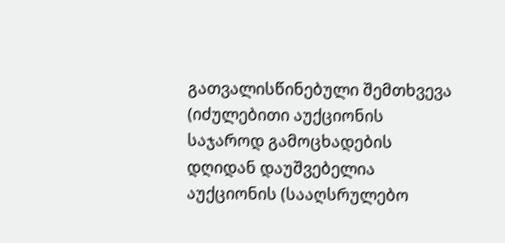გათვალისწინებული შემთხვევა (იძულებითი აუქციონის საჯაროდ გამოცხადების დღიდან დაუშვებელია აუქციონის (სააღსრულებო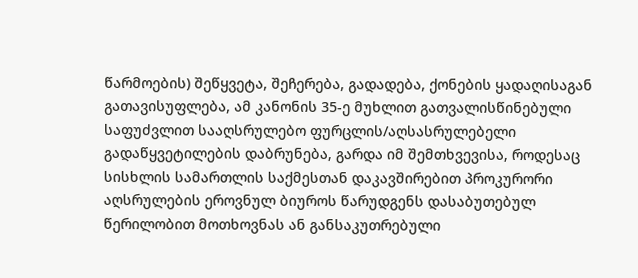წარმოების) შეწყვეტა, შეჩერება, გადადება, ქონების ყადაღისაგან გათავისუფლება, ამ კანონის 35-ე მუხლით გათვალისწინებული საფუძვლით სააღსრულებო ფურცლის/აღსასრულებელი გადაწყვეტილების დაბრუნება, გარდა იმ შემთხვევისა, როდესაც სისხლის სამართლის საქმესთან დაკავშირებით პროკურორი აღსრულების ეროვნულ ბიუროს წარუდგენს დასაბუთებულ წერილობით მოთხოვნას ან განსაკუთრებული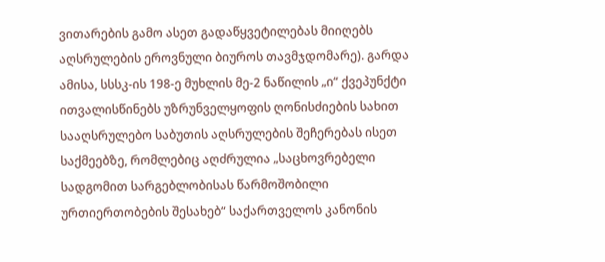ვითარების გამო ასეთ გადაწყვეტილებას მიიღებს აღსრულების ეროვნული ბიუროს თავმჯდომარე). გარდა ამისა, სსსკ-ის 198-ე მუხლის მე-2 ნაწილის „ი“ ქვეპუნქტი ითვალისწინებს უზრუნველყოფის ღონისძიების სახით სააღსრულებო საბუთის აღსრულების შეჩერებას ისეთ საქმეებზე, რომლებიც აღძრულია „საცხოვრებელი სადგომით სარგებლობისას წარმოშობილი ურთიერთობების შესახებ“ საქართველოს კანონის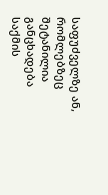საფუძველზე ან, რომლებზეც შეტანილია განცხადება საქმის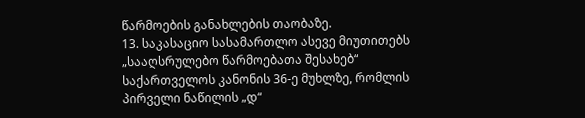წარმოების განახლების თაობაზე.
13. საკასაციო სასამართლო ასევე მიუთითებს „სააღსრულებო წარმოებათა შესახებ“ საქართველოს კანონის 36-ე მუხლზე, რომლის პირველი ნაწილის „დ“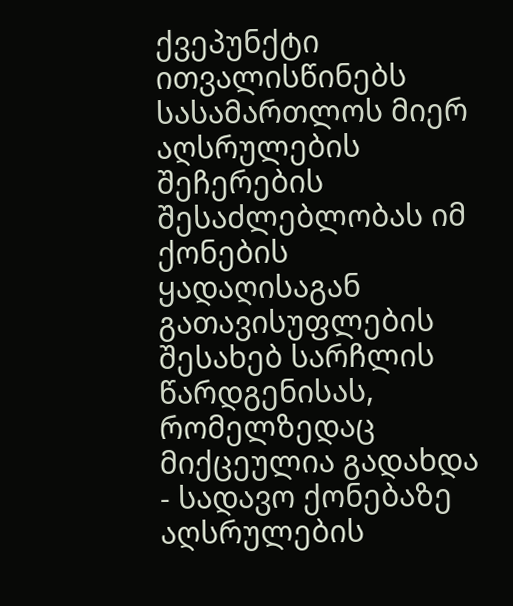ქვეპუნქტი ითვალისწინებს სასამართლოს მიერ აღსრულების შეჩერების შესაძლებლობას იმ ქონების ყადაღისაგან გათავისუფლების შესახებ სარჩლის წარდგენისას, რომელზედაც მიქცეულია გადახდა - სადავო ქონებაზე აღსრულების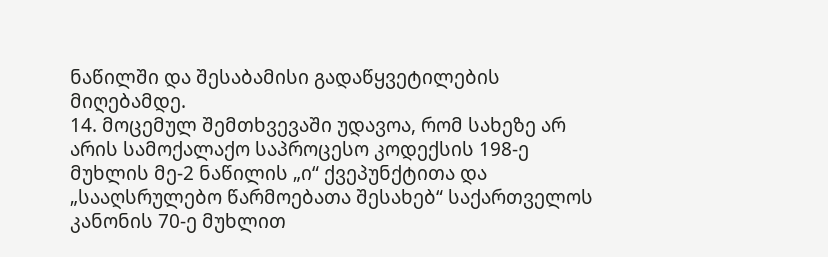ნაწილში და შესაბამისი გადაწყვეტილების მიღებამდე.
14. მოცემულ შემთხვევაში უდავოა, რომ სახეზე არ არის სამოქალაქო საპროცესო კოდექსის 198-ე მუხლის მე-2 ნაწილის „ი“ ქვეპუნქტითა და „სააღსრულებო წარმოებათა შესახებ“ საქართველოს კანონის 70-ე მუხლით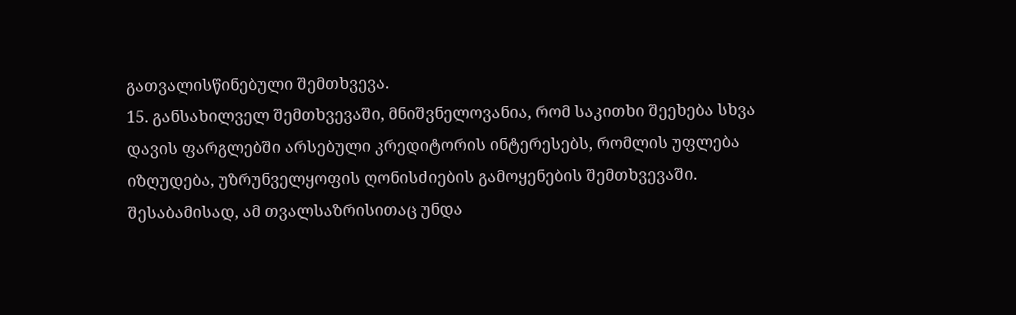გათვალისწინებული შემთხვევა.
15. განსახილველ შემთხვევაში, მნიშვნელოვანია, რომ საკითხი შეეხება სხვა დავის ფარგლებში არსებული კრედიტორის ინტერესებს, რომლის უფლება იზღუდება, უზრუნველყოფის ღონისძიების გამოყენების შემთხვევაში. შესაბამისად, ამ თვალსაზრისითაც უნდა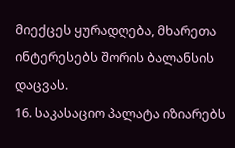მიექცეს ყურადღება, მხარეთა ინტერესებს შორის ბალანსის დაცვას.
16. საკასაციო პალატა იზიარებს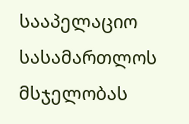სააპელაციო სასამართლოს მსჯელობას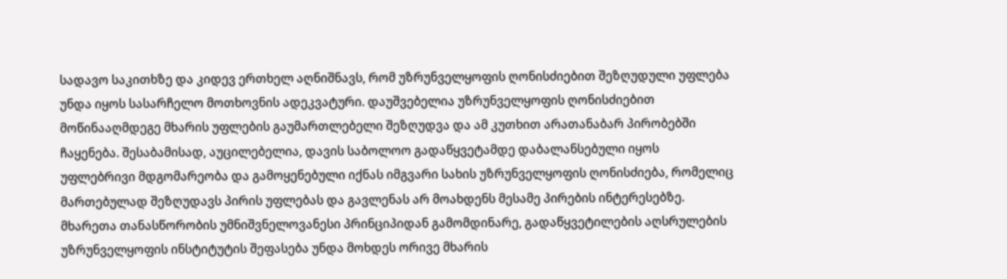სადავო საკითხზე და კიდევ ერთხელ აღნიშნავს, რომ უზრუნველყოფის ღონისძიებით შეზღუდული უფლება უნდა იყოს სასარჩელო მოთხოვნის ადეკვატური. დაუშვებელია უზრუნველყოფის ღონისძიებით მოწინააღმდეგე მხარის უფლების გაუმართლებელი შეზღუდვა და ამ კუთხით არათანაბარ პირობებში ჩაყენება. შესაბამისად, აუცილებელია, დავის საბოლოო გადაწყვეტამდე დაბალანსებული იყოს უფლებრივი მდგომარეობა და გამოყენებული იქნას იმგვარი სახის უზრუნველყოფის ღონისძიება, რომელიც მართებულად შეზღუდავს პირის უფლებას და გავლენას არ მოახდენს მესამე პირების ინტერესებზე. მხარეთა თანასწორობის უმნიშვნელოვანესი პრინციპიდან გამომდინარე, გადაწყვეტილების აღსრულების უზრუნველყოფის ინსტიტუტის შეფასება უნდა მოხდეს ორივე მხარის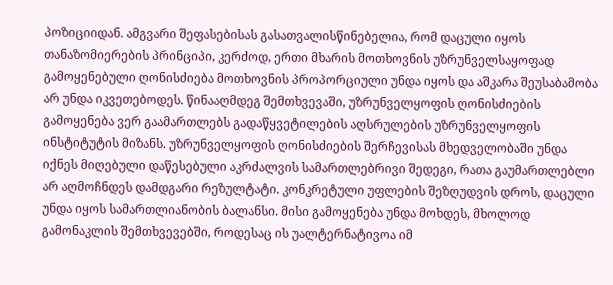პოზიციიდან. ამგვარი შეფასებისას გასათვალისწინებელია, რომ დაცული იყოს თანაზომიერების პრინციპი, კერძოდ, ერთი მხარის მოთხოვნის უზრუნველსაყოფად გამოყენებული ღონისძიება მოთხოვნის პროპორციული უნდა იყოს და აშკარა შეუსაბამობა არ უნდა იკვეთებოდეს. წინააღმდეგ შემთხვევაში, უზრუნველყოფის ღონისძიების გამოყენება ვერ გაამართლებს გადაწყვეტილების აღსრულების უზრუნველყოფის ინსტიტუტის მიზანს. უზრუნველყოფის ღონისძიების შერჩევისას მხედველობაში უნდა იქნეს მიღებული დაწესებული აკრძალვის სამართლებრივი შედეგი, რათა გაუმართლებლი არ აღმოჩნდეს დამდგარი რეზულტატი. კონკრეტული უფლების შეზღუდვის დროს, დაცული უნდა იყოს სამართლიანობის ბალანსი. მისი გამოყენება უნდა მოხდეს, მხოლოდ გამონაკლის შემთხვევებში, როდესაც ის უალტერნატივოა იმ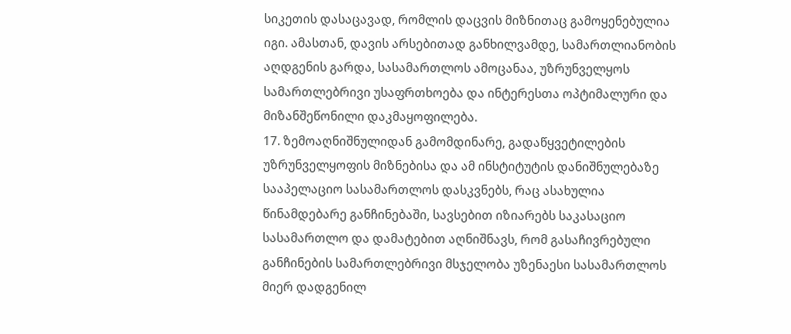სიკეთის დასაცავად, რომლის დაცვის მიზნითაც გამოყენებულია იგი. ამასთან, დავის არსებითად განხილვამდე, სამართლიანობის აღდგენის გარდა, სასამართლოს ამოცანაა, უზრუნველყოს სამართლებრივი უსაფრთხოება და ინტერესთა ოპტიმალური და მიზანშეწონილი დაკმაყოფილება.
17. ზემოაღნიშნულიდან გამომდინარე, გადაწყვეტილების უზრუნველყოფის მიზნებისა და ამ ინსტიტუტის დანიშნულებაზე სააპელაციო სასამართლოს დასკვნებს, რაც ასახულია წინამდებარე განჩინებაში, სავსებით იზიარებს საკასაციო სასამართლო და დამატებით აღნიშნავს, რომ გასაჩივრებული განჩინების სამართლებრივი მსჯელობა უზენაესი სასამართლოს მიერ დადგენილ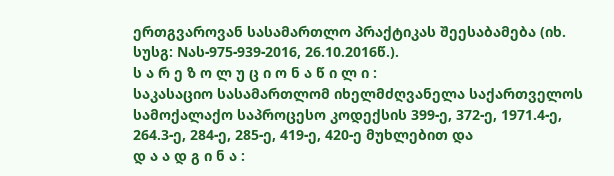ერთგვაროვან სასამართლო პრაქტიკას შეესაბამება (იხ. სუსგ: Nას-975-939-2016, 26.10.2016წ.).
ს ა რ ე ზ ო ლ უ ც ი ო ნ ა წ ი ლ ი :
საკასაციო სასამართლომ იხელმძღვანელა საქართველოს სამოქალაქო საპროცესო კოდექსის 399-ე, 372-ე, 1971.4-ე, 264.3-ე, 284-ე, 285-ე, 419-ე, 420-ე მუხლებით და
დ ა ა დ გ ი ნ ა :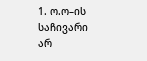1. ო.ო–ის საჩივარი არ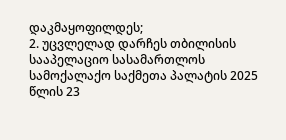დაკმაყოფილდეს;
2. უცვლელად დარჩეს თბილისის სააპელაციო სასამართლოს სამოქალაქო საქმეთა პალატის 2025 წლის 23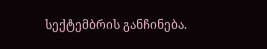სექტემბრის განჩინება.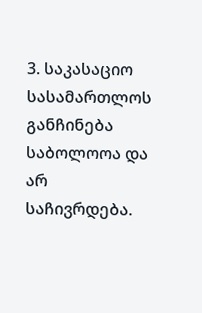3. საკასაციო სასამართლოს განჩინება საბოლოოა და არ საჩივრდება.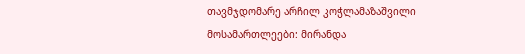თავმჯდომარე არჩილ კოჭლამაზაშვილი
მოსამართლეები: მირანდა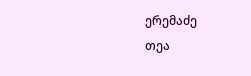ერემაძე
თეა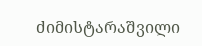ძიმისტარაშვილი